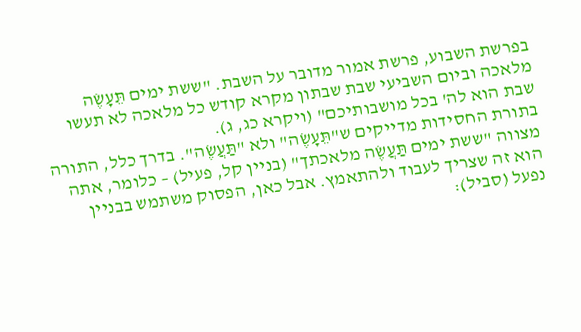בפרשת השבוע, פרשת אמור מדובר על השבת. "ששת ימים תֵּעָשֶׂה מלאכה וביום השביעי שבת שבתון מקרא קודש כל מלאכה לא תעשו שבת הוא לה' בכל מושבותיכם" (ויקרא כג, ג).
בתורת החסידות מדייקים ש"תֵּעָשֶׂה" ולא "תַּעֲשֶׂה". בדרך כלל, התורה מצווה "ששת ימים תַּעֲשֶׂה מלאכתך" (בניין קל, פעיל) – כלומר, אתה הוא זה שצריך לעבוד ולהתאמץ. אבל כאן, הפסוק משתמש בבניין נפעל (סביל):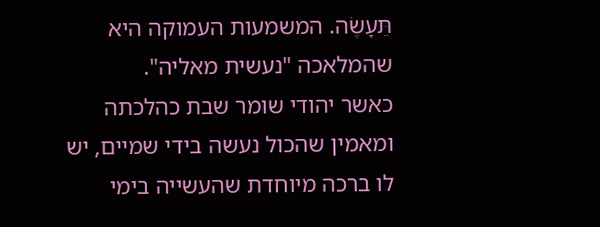תֵּעָשֶׂה. המשמעות העמוקה היא שהמלאכה "נעשית מאליה".
כאשר יהודי שומר שבת כהלכתה ומאמין שהכול נעשה בידי שמיים, יש לו ברכה מיוחדת שהעשייה בימי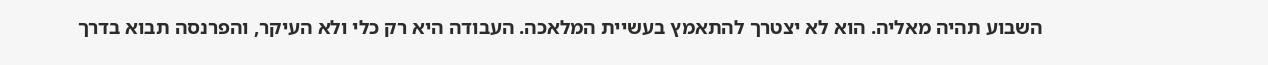השבוע תהיה מאליה. הוא לא יצטרך להתאמץ בעשיית המלאכה. העבודה היא רק כלי ולא העיקר, והפרנסה תבוא בדרך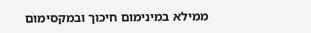ממילא במינימום חיכוך ובמקסימום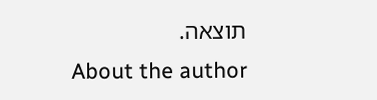תוצאה.
About the author